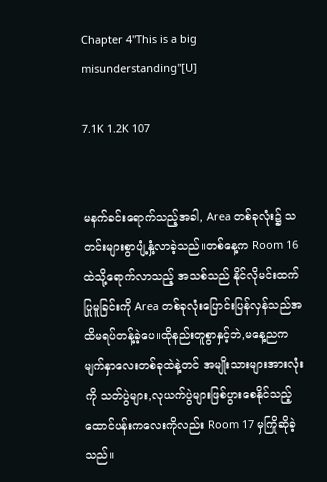Chapter 4"This is a big misunderstanding"[U]

7.1K 1.2K 107


မနက်ခင်းရောက်သည့်အခါ, Area တစ်ခုလုံး၌ သတင်းများစွာပျံ့နှံ့လာခဲ့သည်။တစ်နေ့က Room 16 ထဲသို့ရောက်လာသည့် အသစ်သည် နိုင်လိုမင်းထက်ပြုမူခြင်းကို Area တစ်ခုလုံးပြောင်းပြန်လှန်သည်အထိမရပ်တန့်ခဲ့ပေ။ထိုနည်းတူစွာနှင့်ဘဲ,မနေ့ညက မျက်နှာလေးတစ်ခုထဲနဲ့တင် အမျိုးသားများအားလုံးကို သတ်ပွဲများ,လုယက်ပွဲများဖြစ်ပွားစေနိုင်သည့် ထောင်ပန်းကလေးကိုလည်း Room 17 မှကြိုဆိုခဲ့သည်။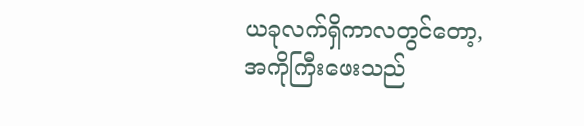ယခုလက်ရှိကာလတွင်တော့, အကိုကြီးဖေးသည်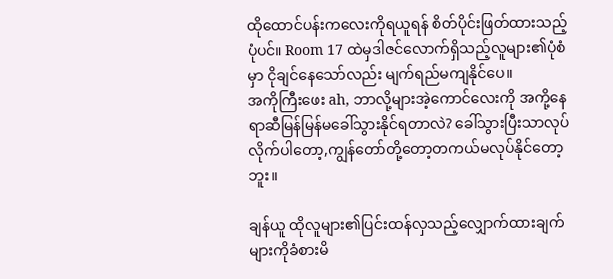ထိုထောင်ပန်းကလေးကိုရယူရန် စိတ်ပိုင်းဖြတ်ထားသည့်ပုံပင်။ Room 17 ထဲမှဒါဇင်လောက်ရှိသည့်လူများ၏ပုံစံမှာ ငိုချင်နေသော်လည်း မျက်ရည်မကျနိုင်ပေ။
အကိုကြီးဖေး ah, ဘာလို့များအဲ့ကောင်လေးကို အကို့နေရာဆီမြန်မြန်မခေါ်သွားနိုင်ရတာလဲ? ခေါ်သွားပြီးသာလုပ်လိုက်ပါတော့,ကျွန်တော်တို့တော့တကယ်မလုပ်နိုင်တော့ဘူး။

ချန်ယူ ထိုလူများ၏ပြင်းထန်လှသည့်လျှောက်ထားချက်များကိုခံစားမိ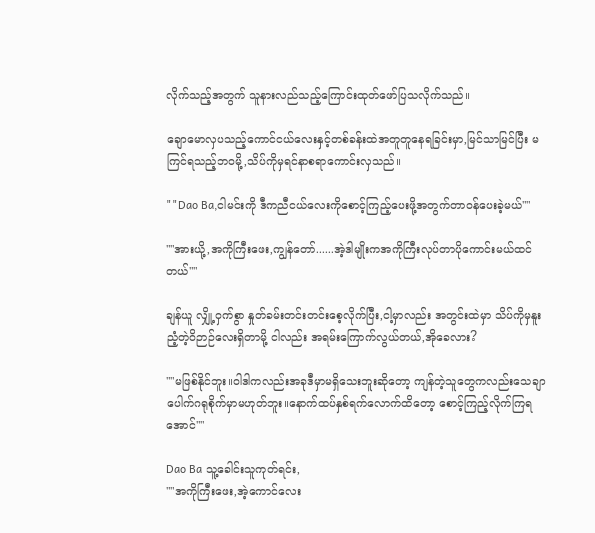လိုက်သည့်အတွက် သူနားလည်သည့်ကြောင်းထုတ်ဖော်ပြသလိုက်သည်။

ချောမောလှပသည့်ကောင်ငယ်လေးနှင့်တစ်ခန်းထဲအတူတူနေရခြင်းမှာ,မြင်သာမြင်ပြီး မကြင်ရသည့်ဘဝမို့,သိပ်ကိုမှရင်နာစရာကောင်းလှသည်။

""Dao Ba,ငါမင်းကို ဒီကညီငယ်လေးကိုစောင့်ကြည့်ပေးဖို့အတွက်တာဝန်ပေးခဲ့မယ်""

""အားယို့,အကိုကြီးဖေး,ကျွန်တော်......အဲ့ဒါမျိုးကအကိုကြီးလုပ်တာပိုကောင်းမယ်ထင်တယ်""

ချန်ယူ လျှို့ဝှက်စွာ နှုတ်ခမ်းတင်းတင်းစေ့လိုက်ပြီး,ငါ့မှာလည်း အတွင်းထဲမှာ သိပ်ကိုမှနူးညံ့တဲ့ဝိဉာဉ်လေးရှိတာမို့ ငါလည်း အရမ်းကြောက်လွယ်တယ်,အိုခေလား?

""မဖြစ်နိုင်ဘူး။ဝါဒါကလည်းအခုဒီမှာမရှိသေးဘူးဆိုတော့ ကျန်တဲ့သူတွေကလည်းသေချာပေါက်ဂရုစိုက်မှာမဟုတ်ဘူး။နောက်ထပ်နှစ်ရက်လောက်ထိတော့ စောင့်ကြည့်လိုက်ကြရအောင်""

Dao Ba သူ့ခေါင်းသူကုတ်ရင်း,
""အကိုကြီးဖေး,အဲ့ကောင်လေး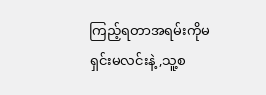ကြည့်ရတာအရမ်းကိုမရှင်းမလင်းနဲ့,သူ့စ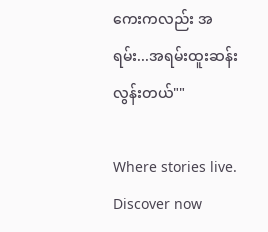ကေးကလည်း အရမ်း...အရမ်းထူးဆန်းလွန်းတယ်""

Where stories live. Discover now